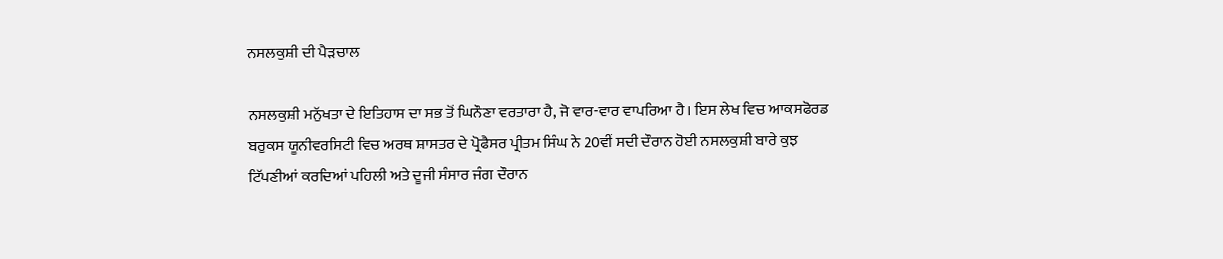ਨਸਲਕੁਸ਼ੀ ਦੀ ਪੈੜਚਾਲ

ਨਸਲਕੁਸ਼ੀ ਮਨੁੱਖਤਾ ਦੇ ਇਤਿਹਾਸ ਦਾ ਸਭ ਤੋਂ ਘਿਨੌਣਾ ਵਰਤਾਰਾ ਹੈ, ਜੋ ਵਾਰ-ਵਾਰ ਵਾਪਰਿਆ ਹੈ। ਇਸ ਲੇਖ ਵਿਚ ਆਕਸਫੋਰਡ ਬਰੁਕਸ ਯੂਨੀਵਰਸਿਟੀ ਵਿਚ ਅਰਥ ਸ਼ਾਸਤਰ ਦੇ ਪ੍ਰੋਫੈਸਰ ਪ੍ਰੀਤਮ ਸਿੰਘ ਨੇ 20ਵੀਂ ਸਦੀ ਦੌਰਾਨ ਹੋਈ ਨਸਲਕੁਸ਼ੀ ਬਾਰੇ ਕੁਝ ਟਿੱਪਣੀਆਂ ਕਰਦਿਆਂ ਪਹਿਲੀ ਅਤੇ ਦੂਜੀ ਸੰਸਾਰ ਜੰਗ ਦੌਰਾਨ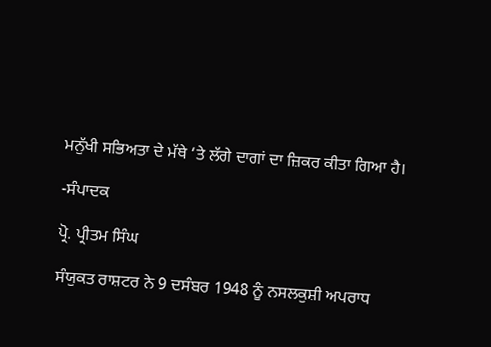ਮਨੁੱਖੀ ਸਭਿਅਤਾ ਦੇ ਮੱਥੇ ‘ਤੇ ਲੱਗੇ ਦਾਗਾਂ ਦਾ ਜ਼ਿਕਰ ਕੀਤਾ ਗਿਆ ਹੈ।

-ਸੰਪਾਦਕ

ਪ੍ਰੋ. ਪ੍ਰੀਤਮ ਸਿੰਘ

ਸੰਯੁਕਤ ਰਾਸ਼ਟਰ ਨੇ 9 ਦਸੰਬਰ 1948 ਨੂੰ ਨਸਲਕੁਸ਼ੀ ਅਪਰਾਧ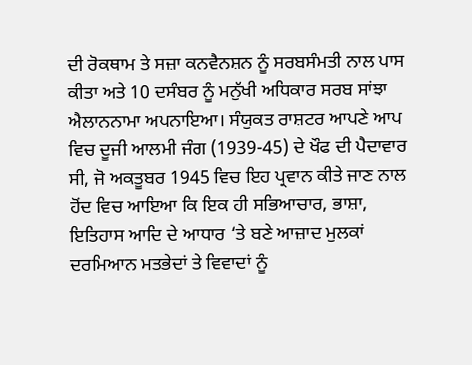ਦੀ ਰੋਕਥਾਮ ਤੇ ਸਜ਼ਾ ਕਨਵੈਨਸ਼ਨ ਨੂੰ ਸਰਬਸੰਮਤੀ ਨਾਲ ਪਾਸ ਕੀਤਾ ਅਤੇ 10 ਦਸੰਬਰ ਨੂੰ ਮਨੁੱਖੀ ਅਧਿਕਾਰ ਸਰਬ ਸਾਂਝਾ ਐਲਾਨਨਾਮਾ ਅਪਨਾਇਆ। ਸੰਯੁਕਤ ਰਾਸ਼ਟਰ ਆਪਣੇ ਆਪ ਵਿਚ ਦੂਜੀ ਆਲਮੀ ਜੰਗ (1939-45) ਦੇ ਖੌਫ ਦੀ ਪੈਦਾਵਾਰ ਸੀ, ਜੋ ਅਕਤੂਬਰ 1945 ਵਿਚ ਇਹ ਪ੍ਰਵਾਨ ਕੀਤੇ ਜਾਣ ਨਾਲ ਹੋਂਦ ਵਿਚ ਆਇਆ ਕਿ ਇਕ ਹੀ ਸਭਿਆਚਾਰ, ਭਾਸ਼ਾ, ਇਤਿਹਾਸ ਆਦਿ ਦੇ ਆਧਾਰ ‘ਤੇ ਬਣੇ ਆਜ਼ਾਦ ਮੁਲਕਾਂ ਦਰਮਿਆਨ ਮਤਭੇਦਾਂ ਤੇ ਵਿਵਾਦਾਂ ਨੂੰ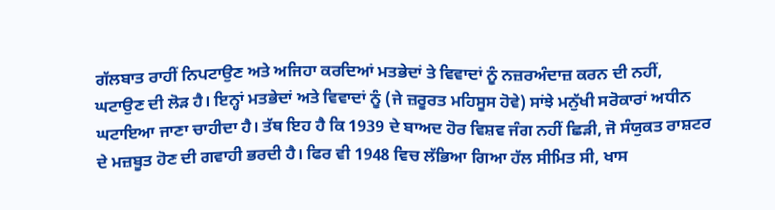ਗੱਲਬਾਤ ਰਾਹੀਂ ਨਿਪਟਾਉਣ ਅਤੇ ਅਜਿਹਾ ਕਰਦਿਆਂ ਮਤਭੇਦਾਂ ਤੇ ਵਿਵਾਦਾਂ ਨੂੰ ਨਜ਼ਰਅੰਦਾਜ਼ ਕਰਨ ਦੀ ਨਹੀਂ, ਘਟਾਉਣ ਦੀ ਲੋੜ ਹੈ। ਇਨ੍ਹਾਂ ਮਤਭੇਦਾਂ ਅਤੇ ਵਿਵਾਦਾਂ ਨੂੰ (ਜੇ ਜ਼ਰੂਰਤ ਮਹਿਸੂਸ ਹੋਵੇ) ਸਾਂਝੇ ਮਨੁੱਖੀ ਸਰੋਕਾਰਾਂ ਅਧੀਨ ਘਟਾਇਆ ਜਾਣਾ ਚਾਹੀਦਾ ਹੈ। ਤੱਥ ਇਹ ਹੈ ਕਿ 1939 ਦੇ ਬਾਅਦ ਹੋਰ ਵਿਸ਼ਵ ਜੰਗ ਨਹੀਂ ਛਿੜੀ, ਜੋ ਸੰਯੁਕਤ ਰਾਸ਼ਟਰ ਦੇ ਮਜ਼ਬੂਤ ਹੋਣ ਦੀ ਗਵਾਹੀ ਭਰਦੀ ਹੈ। ਫਿਰ ਵੀ 1948 ਵਿਚ ਲੱਭਿਆ ਗਿਆ ਹੱਲ ਸੀਮਿਤ ਸੀ, ਖਾਸ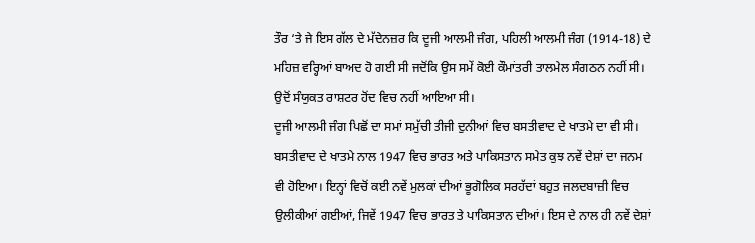ਤੌਰ ‘ਤੇ ਜੇ ਇਸ ਗੱਲ ਦੇ ਮੱਦੇਨਜ਼ਰ ਕਿ ਦੂਜੀ ਆਲਮੀ ਜੰਗ, ਪਹਿਲੀ ਆਲਮੀ ਜੰਗ (1914-18) ਦੇ ਮਹਿਜ਼ ਵਰ੍ਹਿਆਂ ਬਾਅਦ ਹੋ ਗਈ ਸੀ ਜਦੋਂਕਿ ਉਸ ਸਮੇਂ ਕੋਈ ਕੌਮਾਂਤਰੀ ਤਾਲਮੇਲ ਸੰਗਠਨ ਨਹੀਂ ਸੀ। ਉਦੋਂ ਸੰਯੁਕਤ ਰਾਸ਼ਟਰ ਹੋਂਦ ਵਿਚ ਨਹੀਂ ਆਇਆ ਸੀ।
ਦੂਜੀ ਆਲਮੀ ਜੰਗ ਪਿਛੋਂ ਦਾ ਸਮਾਂ ਸਮੁੱਚੀ ਤੀਜੀ ਦੁਨੀਆਂ ਵਿਚ ਬਸਤੀਵਾਦ ਦੇ ਖਾਤਮੇ ਦਾ ਵੀ ਸੀ। ਬਸਤੀਵਾਦ ਦੇ ਖਾਤਮੇ ਨਾਲ 1947 ਵਿਚ ਭਾਰਤ ਅਤੇ ਪਾਕਿਸਤਾਨ ਸਮੇਤ ਕੁਝ ਨਵੇਂ ਦੇਸ਼ਾਂ ਦਾ ਜਨਮ ਵੀ ਹੋਇਆ। ਇਨ੍ਹਾਂ ਵਿਚੋਂ ਕਈ ਨਵੇਂ ਮੁਲਕਾਂ ਦੀਆਂ ਭੂਗੋਲਿਕ ਸਰਹੱਦਾਂ ਬਹੁਤ ਜਲਦਬਾਜ਼ੀ ਵਿਚ ਉਲੀਕੀਆਂ ਗਈਆਂ, ਜਿਵੇਂ 1947 ਵਿਚ ਭਾਰਤ ਤੇ ਪਾਕਿਸਤਾਨ ਦੀਆਂ। ਇਸ ਦੇ ਨਾਲ ਹੀ ਨਵੇਂ ਦੇਸ਼ਾਂ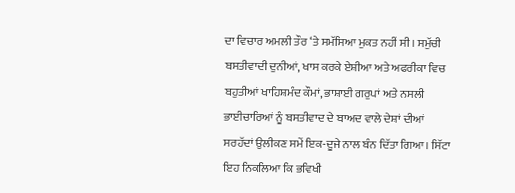ਦਾ ਵਿਚਾਰ ਅਮਲੀ ਤੌਰ ‘ਤੇ ਸਮੱਸਿਆ ਮੁਕਤ ਨਹੀਂ ਸੀ। ਸਮੁੱਚੀ ਬਸਤੀਵਾਦੀ ਦੁਨੀਆਂ, ਖਾਸ ਕਰਕੇ ਏਸ਼ੀਆ ਅਤੇ ਅਫਰੀਕਾ ਵਿਚ ਬਹੁਤੀਆਂ ਖਾਹਿਸ਼ਮੰਦ ਕੌਮਾਂ, ਭਾਸ਼ਾਈ ਗਰੁਪਾਂ ਅਤੇ ਨਸਲੀ ਭਾਈਚਾਰਿਆਂ ਨੂੰ ਬਸਤੀਵਾਦ ਦੇ ਬਾਅਦ ਵਾਲੇ ਦੇਸ਼ਾਂ ਦੀਆਂ ਸਰਹੱਦਾਂ ਉਲੀਕਣ ਸਮੇਂ ਇਕ-ਦੂਜੇ ਨਾਲ ਬੰਨ ਦਿੱਤਾ ਗਿਆ। ਸਿੱਟਾ ਇਹ ਨਿਕਲਿਆ ਕਿ ਭਵਿਖੀ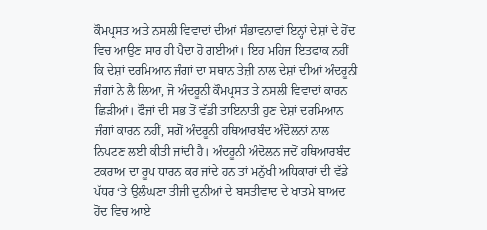ਕੌਮਪ੍ਰਸਤ ਅਤੇ ਨਸਲੀ ਵਿਵਾਦਾਂ ਦੀਆਂ ਸੰਭਾਵਨਾਵਾਂ ਇਨ੍ਹਾਂ ਦੇਸ਼ਾਂ ਦੇ ਹੋਂਦ ਵਿਚ ਆਉਣ ਸਾਰ ਹੀ ਪੈਦਾ ਹੋ ਗਈਆਂ। ਇਹ ਮਹਿਜ ਇਤਫਾਕ ਨਹੀਂ ਕਿ ਦੇਸ਼ਾਂ ਦਰਮਿਆਨ ਜੰਗਾਂ ਦਾ ਸਥਾਨ ਤੇਜ਼ੀ ਨਾਲ ਦੇਸ਼ਾਂ ਦੀਆਂ ਅੰਦਰੂਨੀ ਜੰਗਾਂ ਨੇ ਲੈ ਲਿਆ, ਜੋ ਅੰਦਰੂਨੀ ਕੌਮਪ੍ਰਸਤ ਤੇ ਨਸਲੀ ਵਿਵਾਦਾਂ ਕਾਰਨ ਛਿੜੀਆਂ। ਫੌਜਾਂ ਦੀ ਸਭ ਤੋਂ ਵੱਡੀ ਤਾਇਨਾਤੀ ਹੁਣ ਦੇਸ਼ਾਂ ਦਰਮਿਆਨ ਜੰਗਾਂ ਕਾਰਨ ਨਹੀਂ, ਸਗੋਂ ਅੰਦਰੂਨੀ ਹਥਿਆਰਬੰਦ ਅੰਦੋਲਨਾਂ ਨਾਲ ਨਿਪਟਣ ਲਈ ਕੀਤੀ ਜਾਂਦੀ ਹੈ। ਅੰਦਰੂਨੀ ਅੰਦੋਲਨ ਜਦੋਂ ਹਥਿਆਰਬੰਦ ਟਕਰਾਅ ਦਾ ਰੂਪ ਧਾਰਨ ਕਰ ਜਾਂਦੇ ਹਨ ਤਾਂ ਮਨੁੱਖੀ ਅਧਿਕਾਰਾਂ ਦੀ ਵੱਡੇ ਪੱਧਰ ‘ਤੇ ਉਲੰਘਣਾ ਤੀਜੀ ਦੁਨੀਆਂ ਦੇ ਬਸਤੀਵਾਦ ਦੇ ਖਾਤਮੇ ਬਾਅਦ ਹੋਂਦ ਵਿਚ ਆਏ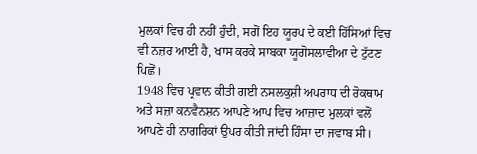ਮੁਲਕਾਂ ਵਿਚ ਹੀ ਨਹੀਂ ਹੁੰਦੀ, ਸਗੋਂ ਇਹ ਯੂਰਪ ਦੇ ਕਈ ਹਿੱਸਿਆਂ ਵਿਚ ਵੀ ਨਜ਼ਰ ਆਈ ਹੈ, ਖਾਸ ਕਰਕੇ ਸਾਬਕਾ ਯੂਗੋਸਲਾਵੀਆ ਦੇ ਟੁੱਟਣ ਪਿਛੋਂ।
1948 ਵਿਚ ਪ੍ਰਵਾਨ ਕੀਤੀ ਗਈ ਨਸਲਕੁਸ਼ੀ ਅਪਰਾਧ ਦੀ ਰੋਕਥਾਮ ਅਤੇ ਸਜ਼ਾ ਕਨਵੈਨਸ਼ਨ ਆਪਣੇ ਆਪ ਵਿਚ ਆਜ਼ਾਦ ਮੁਲਕਾਂ ਵਲੋਂ ਆਪਣੇ ਹੀ ਨਾਗਰਿਕਾਂ ਉਪਰ ਕੀਤੀ ਜਾਂਦੀ ਹਿੰਸਾ ਦਾ ਜਵਾਬ ਸੀ।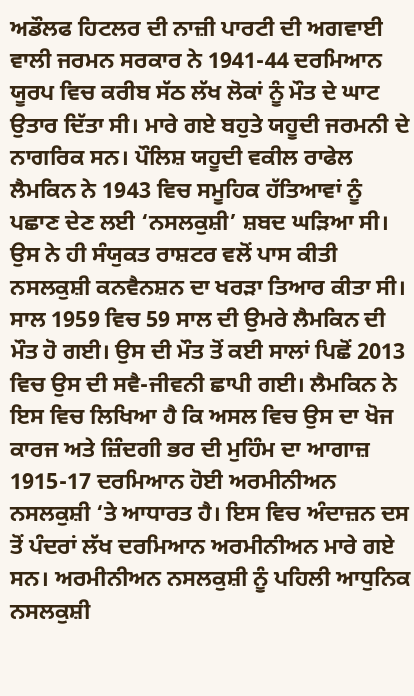ਅਡੌਲਫ ਹਿਟਲਰ ਦੀ ਨਾਜ਼ੀ ਪਾਰਟੀ ਦੀ ਅਗਵਾਈ ਵਾਲੀ ਜਰਮਨ ਸਰਕਾਰ ਨੇ 1941-44 ਦਰਮਿਆਨ ਯੂਰਪ ਵਿਚ ਕਰੀਬ ਸੱਠ ਲੱਖ ਲੋਕਾਂ ਨੂੰ ਮੌਤ ਦੇ ਘਾਟ ਉਤਾਰ ਦਿੱਤਾ ਸੀ। ਮਾਰੇ ਗਏ ਬਹੁਤੇ ਯਹੂਦੀ ਜਰਮਨੀ ਦੇ ਨਾਗਰਿਕ ਸਨ। ਪੌਲਿਸ਼ ਯਹੂਦੀ ਵਕੀਲ ਰਾਫੇਲ ਲੈਮਕਿਨ ਨੇ 1943 ਵਿਚ ਸਮੂਹਿਕ ਹੱਤਿਆਵਾਂ ਨੂੰ ਪਛਾਣ ਦੇਣ ਲਈ ‘ਨਸਲਕੁਸ਼ੀ’ ਸ਼ਬਦ ਘੜਿਆ ਸੀ। ਉਸ ਨੇ ਹੀ ਸੰਯੁਕਤ ਰਾਸ਼ਟਰ ਵਲੋਂ ਪਾਸ ਕੀਤੀ ਨਸਲਕੁਸ਼ੀ ਕਨਵੈਨਸ਼ਨ ਦਾ ਖਰੜਾ ਤਿਆਰ ਕੀਤਾ ਸੀ। ਸਾਲ 1959 ਵਿਚ 59 ਸਾਲ ਦੀ ਉਮਰੇ ਲੈਮਕਿਨ ਦੀ ਮੌਤ ਹੋ ਗਈ। ਉਸ ਦੀ ਮੌਤ ਤੋਂ ਕਈ ਸਾਲਾਂ ਪਿਛੋਂ 2013 ਵਿਚ ਉਸ ਦੀ ਸਵੈ-ਜੀਵਨੀ ਛਾਪੀ ਗਈ। ਲੈਮਕਿਨ ਨੇ ਇਸ ਵਿਚ ਲਿਖਿਆ ਹੈ ਕਿ ਅਸਲ ਵਿਚ ਉਸ ਦਾ ਖੋਜ ਕਾਰਜ ਅਤੇ ਜ਼ਿੰਦਗੀ ਭਰ ਦੀ ਮੁਹਿੰਮ ਦਾ ਆਗਾਜ਼ 1915-17 ਦਰਮਿਆਨ ਹੋਈ ਅਰਮੀਨੀਅਨ ਨਸਲਕੁਸ਼ੀ ‘ਤੇ ਆਧਾਰਤ ਹੈ। ਇਸ ਵਿਚ ਅੰਦਾਜ਼ਨ ਦਸ ਤੋਂ ਪੰਦਰਾਂ ਲੱਖ ਦਰਮਿਆਨ ਅਰਮੀਨੀਅਨ ਮਾਰੇ ਗਏ ਸਨ। ਅਰਮੀਨੀਅਨ ਨਸਲਕੁਸ਼ੀ ਨੂੰ ਪਹਿਲੀ ਆਧੁਨਿਕ ਨਸਲਕੁਸ਼ੀ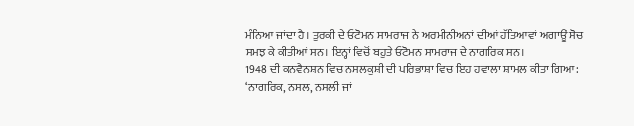ਮੰਨਿਆ ਜਾਂਦਾ ਹੈ। ਤੁਰਕੀ ਦੇ ਓਟੋਮਨ ਸਾਮਰਾਜ ਨੇ ਅਰਮੀਨੀਅਨਾਂ ਦੀਆਂ ਹੱਤਿਆਵਾਂ ਅਗਾਊਂ ਸੋਚ ਸਮਝ ਕੇ ਕੀਤੀਆਂ ਸਨ। ਇਨ੍ਹਾਂ ਵਿਚੋਂ ਬਹੁਤੇ ਓਟੋਮਨ ਸਾਮਰਾਜ ਦੇ ਨਾਗਰਿਕ ਸਨ।
1948 ਦੀ ਕਨਵੈਨਸ਼ਨ ਵਿਚ ਨਸਲਕੁਸ਼ੀ ਦੀ ਪਰਿਭਾਸ਼ਾ ਵਿਚ ਇਹ ਹਵਾਲਾ ਸ਼ਾਮਲ ਕੀਤਾ ਗਿਆ: ‘ਨਾਗਰਿਕ, ਨਸਲ, ਨਸਲੀ ਜਾਂ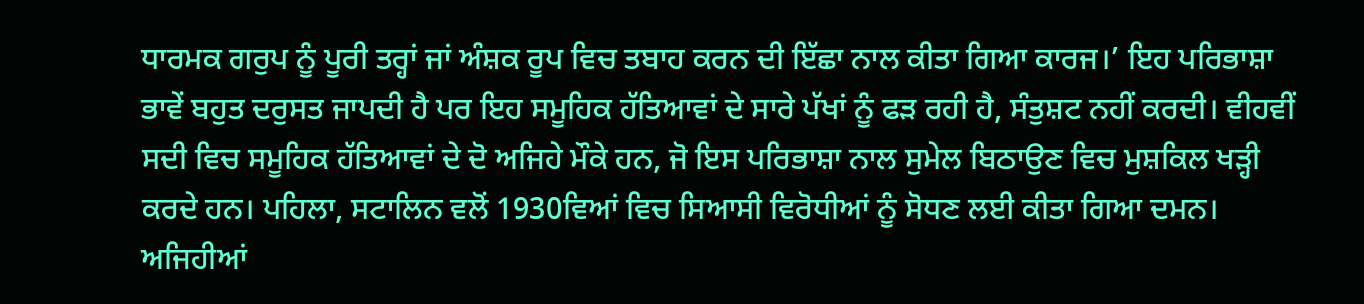ਧਾਰਮਕ ਗਰੁਪ ਨੂੰ ਪੂਰੀ ਤਰ੍ਹਾਂ ਜਾਂ ਅੰਸ਼ਕ ਰੂਪ ਵਿਚ ਤਬਾਹ ਕਰਨ ਦੀ ਇੱਛਾ ਨਾਲ ਕੀਤਾ ਗਿਆ ਕਾਰਜ।’ ਇਹ ਪਰਿਭਾਸ਼ਾ ਭਾਵੇਂ ਬਹੁਤ ਦਰੁਸਤ ਜਾਪਦੀ ਹੈ ਪਰ ਇਹ ਸਮੂਹਿਕ ਹੱਤਿਆਵਾਂ ਦੇ ਸਾਰੇ ਪੱਖਾਂ ਨੂੰ ਫੜ ਰਹੀ ਹੈ, ਸੰਤੁਸ਼ਟ ਨਹੀਂ ਕਰਦੀ। ਵੀਹਵੀਂ ਸਦੀ ਵਿਚ ਸਮੂਹਿਕ ਹੱਤਿਆਵਾਂ ਦੇ ਦੋ ਅਜਿਹੇ ਮੌਕੇ ਹਨ, ਜੋ ਇਸ ਪਰਿਭਾਸ਼ਾ ਨਾਲ ਸੁਮੇਲ ਬਿਠਾਉਣ ਵਿਚ ਮੁਸ਼ਕਿਲ ਖੜ੍ਹੀ ਕਰਦੇ ਹਨ। ਪਹਿਲਾ, ਸਟਾਲਿਨ ਵਲੋਂ 1930ਵਿਆਂ ਵਿਚ ਸਿਆਸੀ ਵਿਰੋਧੀਆਂ ਨੂੰ ਸੋਧਣ ਲਈ ਕੀਤਾ ਗਿਆ ਦਮਨ। ਅਜਿਹੀਆਂ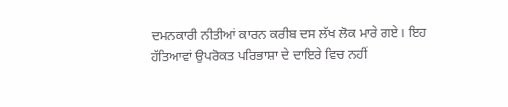ਦਮਨਕਾਰੀ ਨੀਤੀਆਂ ਕਾਰਨ ਕਰੀਬ ਦਸ ਲੱਖ ਲੋਕ ਮਾਰੇ ਗਏ। ਇਹ ਹੱਤਿਆਵਾਂ ਉਪਰੋਕਤ ਪਰਿਭਾਸ਼ਾ ਦੇ ਦਾਇਰੇ ਵਿਚ ਨਹੀਂ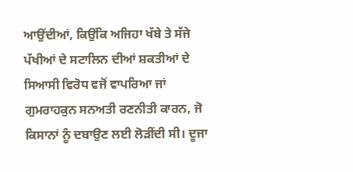ਆਉਂਦੀਆਂ, ਕਿਉਂਕਿ ਅਜਿਹਾ ਖੱਬੇ ਤੇ ਸੱਜੇ ਪੱਖੀਆਂ ਦੇ ਸਟਾਲਿਨ ਦੀਆਂ ਸ਼ਕਤੀਆਂ ਦੇ ਸਿਆਸੀ ਵਿਰੋਧ ਵਜੋਂ ਵਾਪਰਿਆ ਜਾਂ ਗੁਮਰਾਹਕੁਨ ਸਨਅਤੀ ਰਣਨੀਤੀ ਕਾਰਨ, ਜੋ ਕਿਸਾਨਾਂ ਨੂੰ ਦਬਾਉਣ ਲਈ ਲੋੜੀਂਦੀ ਸੀ। ਦੂਜਾ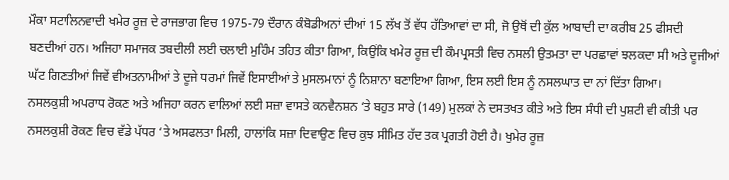ਮੌਕਾ ਸਟਾਲਿਨਵਾਦੀ ਖਮੇਰ ਰੂਜ਼ ਦੇ ਰਾਜਭਾਗ ਵਿਚ 1975-79 ਦੌਰਾਨ ਕੰਬੋਡੀਅਨਾਂ ਦੀਆਂ 15 ਲੱਖ ਤੋਂ ਵੱਧ ਹੱਤਿਆਵਾਂ ਦਾ ਸੀ, ਜੋ ਉਥੋਂ ਦੀ ਕੁੱਲ ਆਬਾਦੀ ਦਾ ਕਰੀਬ 25 ਫੀਸਦੀ ਬਣਦੀਆਂ ਹਨ। ਅਜਿਹਾ ਸਮਾਜਕ ਤਬਦੀਲੀ ਲਈ ਚਲਾਈ ਮੁਹਿੰਮ ਤਹਿਤ ਕੀਤਾ ਗਿਆ, ਕਿਉਂਕਿ ਖਮੇਰ ਰੂਜ਼ ਦੀ ਕੌਮਪ੍ਰਸਤੀ ਵਿਚ ਨਸਲੀ ਉਤਮਤਾ ਦਾ ਪਰਛਾਵਾਂ ਝਲਕਦਾ ਸੀ ਅਤੇ ਦੂਜੀਆਂ ਘੱਟ ਗਿਣਤੀਆਂ ਜਿਵੇਂ ਵੀਅਤਨਾਮੀਆਂ ਤੇ ਦੂਜੇ ਧਰਮਾਂ ਜਿਵੇਂ ਇਸਾਈਆਂ ਤੇ ਮੁਸਲਮਾਨਾਂ ਨੂੰ ਨਿਸ਼ਾਨਾ ਬਣਾਇਆ ਗਿਆ, ਇਸ ਲਈ ਇਸ ਨੂੰ ਨਸਲਘਾਤ ਦਾ ਨਾਂ ਦਿੱਤਾ ਗਿਆ।
ਨਸਲਕੁਸ਼ੀ ਅਪਰਾਧ ਰੋਕਣ ਅਤੇ ਅਜਿਹਾ ਕਰਨ ਵਾਲਿਆਂ ਲਈ ਸਜ਼ਾ ਵਾਸਤੇ ਕਨਵੈਨਸ਼ਨ ‘ਤੇ ਬਹੁਤ ਸਾਰੇ (149) ਮੁਲਕਾਂ ਨੇ ਦਸਤਖਤ ਕੀਤੇ ਅਤੇ ਇਸ ਸੰਧੀ ਦੀ ਪੁਸ਼ਟੀ ਵੀ ਕੀਤੀ ਪਰ ਨਸਲਕੁਸ਼ੀ ਰੋਕਣ ਵਿਚ ਵੱਡੇ ਪੱਧਰ ‘ਤੇ ਅਸਫਲਤਾ ਮਿਲੀ, ਹਾਲਾਂਕਿ ਸਜ਼ਾ ਦਿਵਾਉਣ ਵਿਚ ਕੁਝ ਸੀਮਿਤ ਹੱਦ ਤਕ ਪ੍ਰਗਤੀ ਹੋਈ ਹੈ। ਖੁਮੇਰ ਰੂਜ਼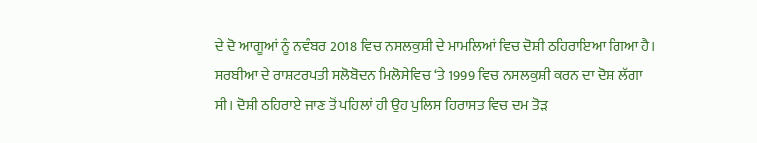ਦੇ ਦੋ ਆਗੂਆਂ ਨੂੰ ਨਵੰਬਰ 2018 ਵਿਚ ਨਸਲਕੁਸ਼ੀ ਦੇ ਮਾਮਲਿਆਂ ਵਿਚ ਦੋਸ਼ੀ ਠਹਿਰਾਇਆ ਗਿਆ ਹੈ। ਸਰਬੀਆ ਦੇ ਰਾਸ਼ਟਰਪਤੀ ਸਲੋਬੋਦਨ ਮਿਲੋਸੇਵਿਚ ‘ਤੇ 1999 ਵਿਚ ਨਸਲਕੁਸ਼ੀ ਕਰਨ ਦਾ ਦੋਸ਼ ਲੱਗਾ ਸੀ। ਦੋਸ਼ੀ ਠਹਿਰਾਏ ਜਾਣ ਤੋਂ ਪਹਿਲਾਂ ਹੀ ਉਹ ਪੁਲਿਸ ਹਿਰਾਸਤ ਵਿਚ ਦਮ ਤੋੜ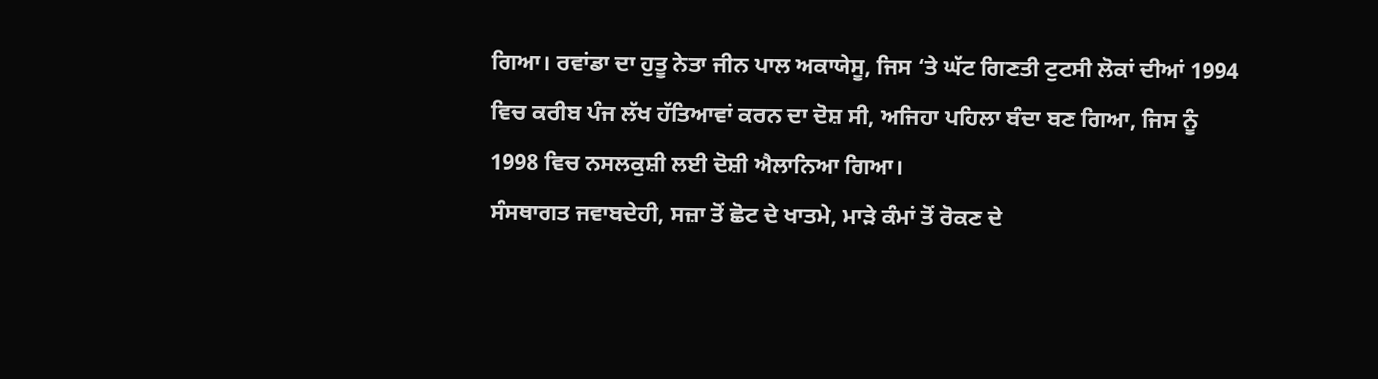ਗਿਆ। ਰਵਾਂਡਾ ਦਾ ਹੁਤੂ ਨੇਤਾ ਜੀਨ ਪਾਲ ਅਕਾਯੇਸੂ, ਜਿਸ ‘ਤੇ ਘੱਟ ਗਿਣਤੀ ਟੁਟਸੀ ਲੋਕਾਂ ਦੀਆਂ 1994 ਵਿਚ ਕਰੀਬ ਪੰਜ ਲੱਖ ਹੱਤਿਆਵਾਂ ਕਰਨ ਦਾ ਦੋਸ਼ ਸੀ, ਅਜਿਹਾ ਪਹਿਲਾ ਬੰਦਾ ਬਣ ਗਿਆ, ਜਿਸ ਨੂੰ 1998 ਵਿਚ ਨਸਲਕੁਸ਼ੀ ਲਈ ਦੋਸ਼ੀ ਐਲਾਨਿਆ ਗਿਆ।
ਸੰਸਥਾਗਤ ਜਵਾਬਦੇਹੀ, ਸਜ਼ਾ ਤੋਂ ਛੋਟ ਦੇ ਖਾਤਮੇ, ਮਾੜੇ ਕੰਮਾਂ ਤੋਂ ਰੋਕਣ ਦੇ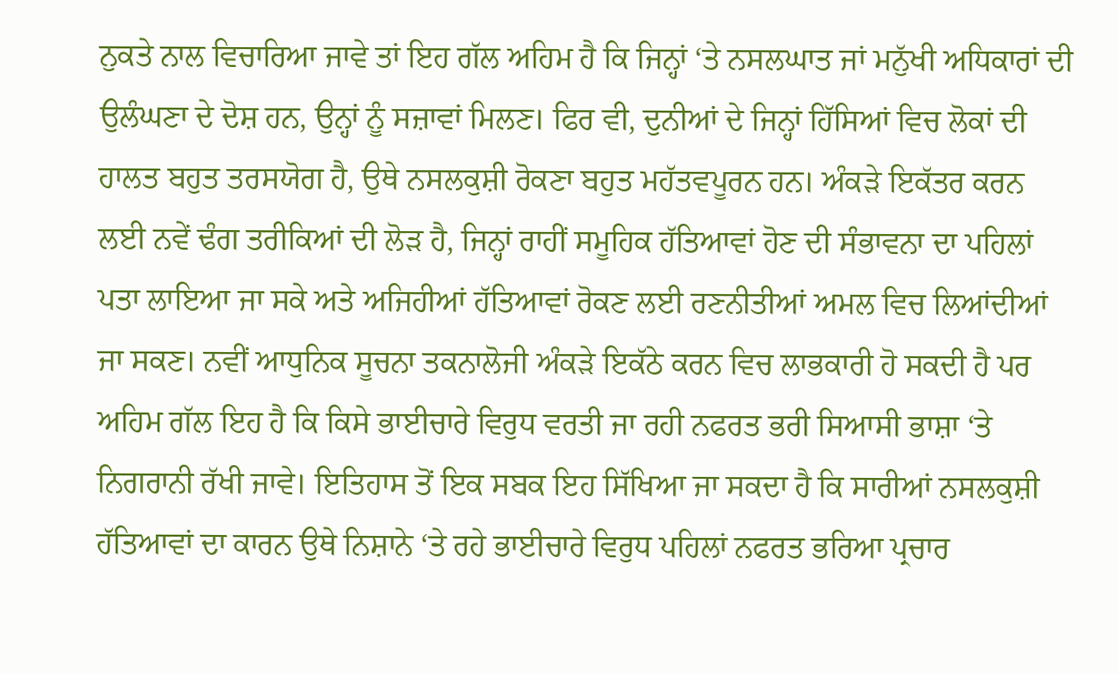ਨੁਕਤੇ ਨਾਲ ਵਿਚਾਰਿਆ ਜਾਵੇ ਤਾਂ ਇਹ ਗੱਲ ਅਹਿਮ ਹੈ ਕਿ ਜਿਨ੍ਹਾਂ ‘ਤੇ ਨਸਲਘਾਤ ਜਾਂ ਮਨੁੱਖੀ ਅਧਿਕਾਰਾਂ ਦੀ ਉਲੰਘਣਾ ਦੇ ਦੋਸ਼ ਹਨ, ਉਨ੍ਹਾਂ ਨੂੰ ਸਜ਼ਾਵਾਂ ਮਿਲਣ। ਫਿਰ ਵੀ, ਦੁਨੀਆਂ ਦੇ ਜਿਨ੍ਹਾਂ ਹਿੱਸਿਆਂ ਵਿਚ ਲੋਕਾਂ ਦੀ ਹਾਲਤ ਬਹੁਤ ਤਰਸਯੋਗ ਹੈ, ਉਥੇ ਨਸਲਕੁਸ਼ੀ ਰੋਕਣਾ ਬਹੁਤ ਮਹੱਤਵਪੂਰਨ ਹਨ। ਅੰਕੜੇ ਇਕੱਤਰ ਕਰਨ ਲਈ ਨਵੇਂ ਢੰਗ ਤਰੀਕਿਆਂ ਦੀ ਲੋੜ ਹੈ, ਜਿਨ੍ਹਾਂ ਰਾਹੀਂ ਸਮੂਹਿਕ ਹੱਤਿਆਵਾਂ ਹੋਣ ਦੀ ਸੰਭਾਵਨਾ ਦਾ ਪਹਿਲਾਂ ਪਤਾ ਲਾਇਆ ਜਾ ਸਕੇ ਅਤੇ ਅਜਿਹੀਆਂ ਹੱਤਿਆਵਾਂ ਰੋਕਣ ਲਈ ਰਣਨੀਤੀਆਂ ਅਮਲ ਵਿਚ ਲਿਆਂਦੀਆਂ ਜਾ ਸਕਣ। ਨਵੀਂ ਆਧੁਨਿਕ ਸੂਚਨਾ ਤਕਨਾਲੋਜੀ ਅੰਕੜੇ ਇਕੱਠੇ ਕਰਨ ਵਿਚ ਲਾਭਕਾਰੀ ਹੋ ਸਕਦੀ ਹੈ ਪਰ ਅਹਿਮ ਗੱਲ ਇਹ ਹੈ ਕਿ ਕਿਸੇ ਭਾਈਚਾਰੇ ਵਿਰੁਧ ਵਰਤੀ ਜਾ ਰਹੀ ਨਫਰਤ ਭਰੀ ਸਿਆਸੀ ਭਾਸ਼ਾ ‘ਤੇ ਨਿਗਰਾਨੀ ਰੱਖੀ ਜਾਵੇ। ਇਤਿਹਾਸ ਤੋਂ ਇਕ ਸਬਕ ਇਹ ਸਿੱਖਿਆ ਜਾ ਸਕਦਾ ਹੈ ਕਿ ਸਾਰੀਆਂ ਨਸਲਕੁਸ਼ੀ ਹੱਤਿਆਵਾਂ ਦਾ ਕਾਰਨ ਉਥੇ ਨਿਸ਼ਾਨੇ ‘ਤੇ ਰਹੇ ਭਾਈਚਾਰੇ ਵਿਰੁਧ ਪਹਿਲਾਂ ਨਫਰਤ ਭਰਿਆ ਪ੍ਰਚਾਰ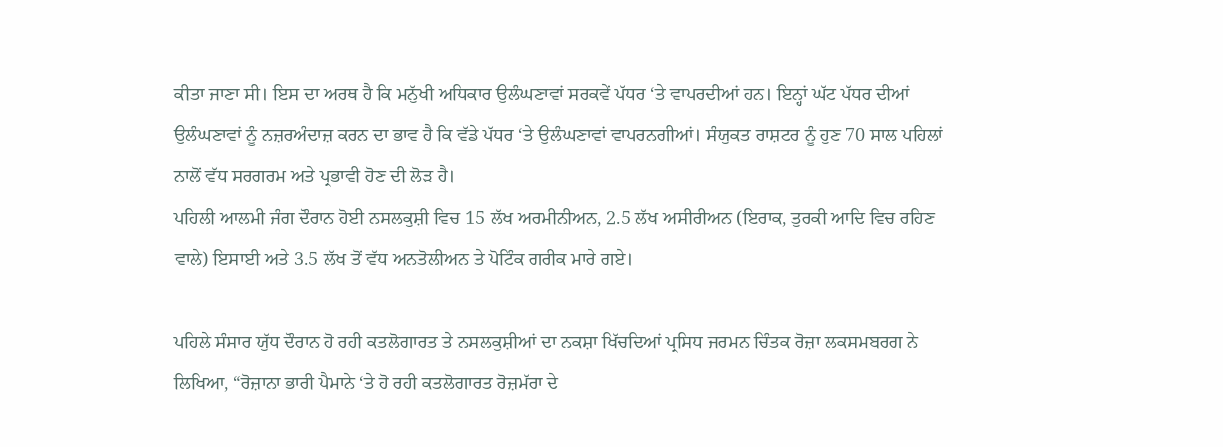ਕੀਤਾ ਜਾਣਾ ਸੀ। ਇਸ ਦਾ ਅਰਥ ਹੈ ਕਿ ਮਨੁੱਖੀ ਅਧਿਕਾਰ ਉਲੰਘਣਾਵਾਂ ਸਰਕਵੇਂ ਪੱਧਰ ‘ਤੇ ਵਾਪਰਦੀਆਂ ਹਨ। ਇਨ੍ਹਾਂ ਘੱਟ ਪੱਧਰ ਦੀਆਂ ਉਲੰਘਣਾਵਾਂ ਨੂੰ ਨਜ਼ਰਅੰਦਾਜ਼ ਕਰਨ ਦਾ ਭਾਵ ਹੈ ਕਿ ਵੱਡੇ ਪੱਧਰ ‘ਤੇ ਉਲੰਘਣਾਵਾਂ ਵਾਪਰਨਗੀਆਂ। ਸੰਯੁਕਤ ਰਾਸ਼ਟਰ ਨੂੰ ਹੁਣ 70 ਸਾਲ ਪਹਿਲਾਂ ਨਾਲੋਂ ਵੱਧ ਸਰਗਰਮ ਅਤੇ ਪ੍ਰਭਾਵੀ ਹੋਣ ਦੀ ਲੋੜ ਹੈ।
ਪਹਿਲੀ ਆਲਮੀ ਜੰਗ ਦੌਰਾਨ ਹੋਈ ਨਸਲਕੁਸ਼ੀ ਵਿਚ 15 ਲੱਖ ਅਰਮੀਨੀਅਨ, 2.5 ਲੱਖ ਅਸੀਰੀਅਨ (ਇਰਾਕ, ਤੁਰਕੀ ਆਦਿ ਵਿਚ ਰਹਿਣ ਵਾਲੇ) ਇਸਾਈ ਅਤੇ 3.5 ਲੱਖ ਤੋਂ ਵੱਧ ਅਨਤੋਲੀਅਨ ਤੇ ਪੋਟਿੰਕ ਗਰੀਕ ਮਾਰੇ ਗਏ।

ਪਹਿਲੇ ਸੰਸਾਰ ਯੁੱਧ ਦੌਰਾਨ ਹੋ ਰਹੀ ਕਤਲੋਗਾਰਤ ਤੇ ਨਸਲਕੁਸ਼ੀਆਂ ਦਾ ਨਕਸ਼ਾ ਖਿੱਚਦਿਆਂ ਪ੍ਰਸਿਧ ਜਰਮਨ ਚਿੰਤਕ ਰੋਜ਼ਾ ਲਕਸਮਬਰਗ ਨੇ ਲਿਖਿਆ, “ਰੋਜ਼ਾਨਾ ਭਾਰੀ ਪੈਮਾਨੇ ‘ਤੇ ਹੋ ਰਹੀ ਕਤਲੋਗਾਰਤ ਰੋਜ਼ਮੱਰਾ ਦੇ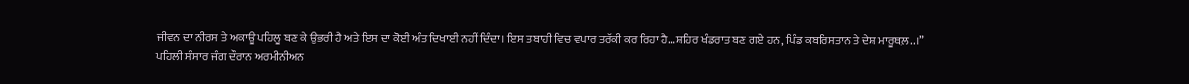ਜੀਵਨ ਦਾ ਨੀਰਸ ਤੇ ਅਕਾਊ ਪਹਿਲੂ ਬਣ ਕੇ ਉਭਰੀ ਹੈ ਅਤੇ ਇਸ ਦਾ ਕੋਈ ਅੰਤ ਦਿਖਾਈ ਨਹੀਂ ਦਿੰਦਾ। ਇਸ ਤਬਾਹੀ ਵਿਚ ਵਪਾਰ ਤਰੱਕੀ ਕਰ ਰਿਹਾ ਹੈ…ਸ਼ਹਿਰ ਖੰਡਰਾਤ ਬਣ ਗਏ ਹਨ, ਪਿੰਡ ਕਬਰਿਸਤਾਨ ਤੇ ਦੇਸ਼ ਮਾਰੂਥਲ਼..।”
ਪਹਿਲੀ ਸੰਸਾਰ ਜੰਗ ਦੌਰਾਨ ਅਰਮੀਨੀਅਨ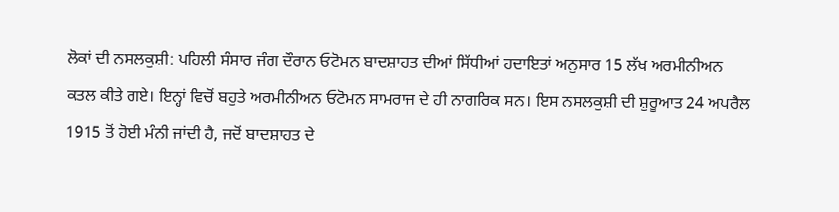ਲੋਕਾਂ ਦੀ ਨਸਲਕੁਸ਼ੀ: ਪਹਿਲੀ ਸੰਸਾਰ ਜੰਗ ਦੌਰਾਨ ਓਟੋਮਨ ਬਾਦਸ਼ਾਹਤ ਦੀਆਂ ਸਿੱਧੀਆਂ ਹਦਾਇਤਾਂ ਅਨੁਸਾਰ 15 ਲੱਖ ਅਰਮੀਨੀਅਨ ਕਤਲ ਕੀਤੇ ਗਏ। ਇਨ੍ਹਾਂ ਵਿਚੋਂ ਬਹੁਤੇ ਅਰਮੀਨੀਅਨ ਓਟੋਮਨ ਸਾਮਰਾਜ ਦੇ ਹੀ ਨਾਗਰਿਕ ਸਨ। ਇਸ ਨਸਲਕੁਸ਼ੀ ਦੀ ਸ਼ੁਰੂਆਤ 24 ਅਪਰੈਲ 1915 ਤੋਂ ਹੋਈ ਮੰਨੀ ਜਾਂਦੀ ਹੈ, ਜਦੋਂ ਬਾਦਸ਼ਾਹਤ ਦੇ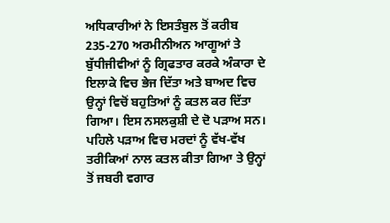ਅਧਿਕਾਰੀਆਂ ਨੇ ਇਸਤੰਬੁਲ ਤੋਂ ਕਰੀਬ 235-270 ਅਰਮੀਨੀਅਨ ਆਗੂਆਂ ਤੇ ਬੁੱਧੀਜੀਵੀਆਂ ਨੂੰ ਗ੍ਰਿਫਤਾਰ ਕਰਕੇ ਅੰਕਾਰਾ ਦੇ ਇਲਾਕੇ ਵਿਚ ਭੇਜ ਦਿੱਤਾ ਅਤੇ ਬਾਅਦ ਵਿਚ ਉਨ੍ਹਾਂ ਵਿਚੋਂ ਬਹੁਤਿਆਂ ਨੂੰ ਕਤਲ ਕਰ ਦਿੱਤਾ ਗਿਆ। ਇਸ ਨਸਲਕੁਸ਼ੀ ਦੇ ਦੋ ਪੜਾਅ ਸਨ। ਪਹਿਲੇ ਪੜਾਅ ਵਿਚ ਮਰਦਾਂ ਨੂੰ ਵੱਖ-ਵੱਖ ਤਰੀਕਿਆਂ ਨਾਲ ਕਤਲ ਕੀਤਾ ਗਿਆ ਤੇ ਉਨ੍ਹਾਂ ਤੋਂ ਜਬਰੀ ਵਗਾਰ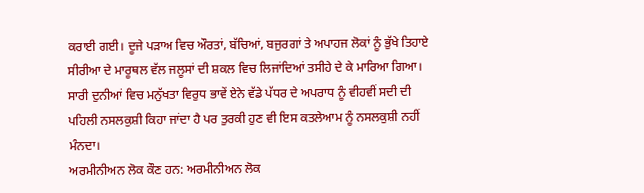ਕਰਾਈ ਗਈ। ਦੂਜੇ ਪੜਾਅ ਵਿਚ ਔਰਤਾਂ, ਬੱਚਿਆਂ, ਬਜੁਰਗਾਂ ਤੇ ਅਪਾਹਜ ਲੋਕਾਂ ਨੂੰ ਭੁੱਖੇ ਤਿਹਾਏ ਸੀਰੀਆ ਦੇ ਮਾਰੂਥਲ ਵੱਲ ਜਲੂਸਾਂ ਦੀ ਸ਼ਕਲ ਵਿਚ ਲਿਜਾਂਦਿਆਂ ਤਸੀਹੇ ਦੇ ਕੇ ਮਾਰਿਆ ਗਿਆ। ਸਾਰੀ ਦੁਨੀਆਂ ਵਿਚ ਮਨੁੱਖਤਾ ਵਿਰੁਧ ਭਾਵੇਂ ਏਨੇ ਵੱਡੇ ਪੱਧਰ ਦੇ ਅਪਰਾਧ ਨੂੰ ਵੀਹਵੀਂ ਸਦੀ ਦੀ ਪਹਿਲੀ ਨਸਲਕੁਸ਼ੀ ਕਿਹਾ ਜਾਂਦਾ ਹੈ ਪਰ ਤੁਰਕੀ ਹੁਣ ਵੀ ਇਸ ਕਤਲੇਆਮ ਨੂੰ ਨਸਲਕੁਸ਼ੀ ਨਹੀਂ ਮੰਨਦਾ।
ਅਰਮੀਨੀਅਨ ਲੋਕ ਕੌਣ ਹਨ: ਅਰਮੀਨੀਅਨ ਲੋਕ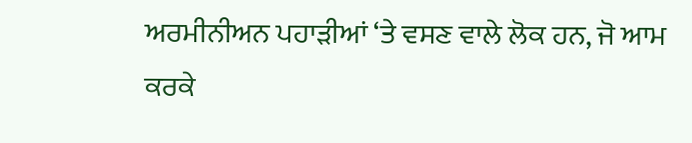ਅਰਮੀਨੀਅਨ ਪਹਾੜੀਆਂ ‘ਤੇ ਵਸਣ ਵਾਲੇ ਲੋਕ ਹਨ, ਜੋ ਆਮ ਕਰਕੇ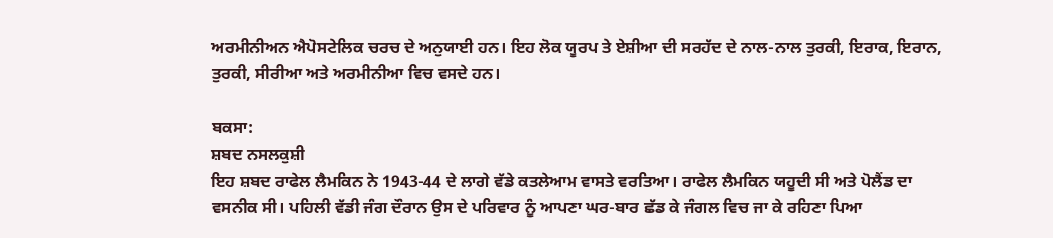ਅਰਮੀਨੀਅਨ ਐਪੋਸਟੇਲਿਕ ਚਰਚ ਦੇ ਅਨੁਯਾਈ ਹਨ। ਇਹ ਲੋਕ ਯੂਰਪ ਤੇ ਏਸ਼ੀਆ ਦੀ ਸਰਹੱਦ ਦੇ ਨਾਲ-ਨਾਲ ਤੁਰਕੀ, ਇਰਾਕ, ਇਰਾਨ, ਤੁਰਕੀ, ਸੀਰੀਆ ਅਤੇ ਅਰਮੀਨੀਆ ਵਿਚ ਵਸਦੇ ਹਨ।

ਬਕਸਾ:
ਸ਼ਬਦ ਨਸਲਕੁਸ਼ੀ
ਇਹ ਸ਼ਬਦ ਰਾਫੇਲ ਲੈਮਕਿਨ ਨੇ 1943-44 ਦੇ ਲਾਗੇ ਵੱਡੇ ਕਤਲੇਆਮ ਵਾਸਤੇ ਵਰਤਿਆ। ਰਾਫੇਲ ਲੈਮਕਿਨ ਯਹੂਦੀ ਸੀ ਅਤੇ ਪੋਲੈਂਡ ਦਾ ਵਸਨੀਕ ਸੀ। ਪਹਿਲੀ ਵੱਡੀ ਜੰਗ ਦੌਰਾਨ ਉਸ ਦੇ ਪਰਿਵਾਰ ਨੂੰ ਆਪਣਾ ਘਰ-ਬਾਰ ਛੱਡ ਕੇ ਜੰਗਲ ਵਿਚ ਜਾ ਕੇ ਰਹਿਣਾ ਪਿਆ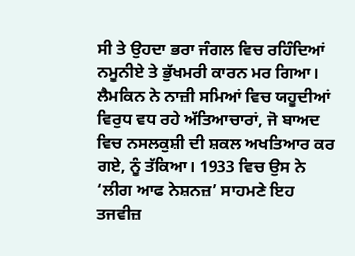ਸੀ ਤੇ ਉਹਦਾ ਭਰਾ ਜੰਗਲ ਵਿਚ ਰਹਿੰਦਿਆਂ ਨਮੂਨੀਏ ਤੇ ਭੁੱਖਮਰੀ ਕਾਰਨ ਮਰ ਗਿਆ। ਲੈਮਕਿਨ ਨੇ ਨਾਜ਼ੀ ਸਮਿਆਂ ਵਿਚ ਯਹੂਦੀਆਂ ਵਿਰੁਧ ਵਧ ਰਹੇ ਅੱਤਿਆਚਾਰਾਂ, ਜੋ ਬਾਅਦ ਵਿਚ ਨਸਲਕੁਸ਼ੀ ਦੀ ਸ਼ਕਲ ਅਖਤਿਆਰ ਕਰ ਗਏ, ਨੂੰ ਤੱਕਿਆ। 1933 ਵਿਚ ਉਸ ਨੇ ‘ਲੀਗ ਆਫ ਨੇਸ਼ਨਜ਼’ ਸਾਹਮਣੇ ਇਹ ਤਜਵੀਜ਼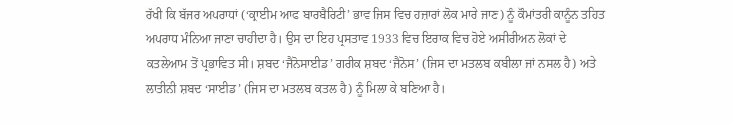ਰੱਖੀ ਕਿ ਬੱਜਰ ਅਪਰਾਧਾਂ (‘ਕ੍ਰਾਈਮ ਆਫ ਬਾਰਬੈਰਿਟੀ’ ਭਾਵ ਜਿਸ ਵਿਚ ਹਜ਼ਾਰਾਂ ਲੋਕ ਮਾਰੇ ਜਾਣ) ਨੂੰ ਕੌਮਾਂਤਰੀ ਕਾਨੂੰਨ ਤਹਿਤ ਅਪਰਾਧ ਮੰਨਿਆ ਜਾਣਾ ਚਾਹੀਦਾ ਹੈ। ਉਸ ਦਾ ਇਹ ਪ੍ਰਸਤਾਵ 1933 ਵਿਚ ਇਰਾਕ ਵਿਚ ਹੋਏ ਅਸੀਰੀਅਨ ਲੋਕਾਂ ਦੇ ਕਤਲੇਆਮ ਤੋਂ ਪ੍ਰਭਾਵਿਤ ਸੀ। ਸ਼ਬਦ ‘ਜੈਨੋਸਾਈਡ’ ਗਰੀਕ ਸ਼ਬਦ ‘ਜੈਨੋਸ’ (ਜਿਸ ਦਾ ਮਤਲਬ ਕਬੀਲਾ ਜਾਂ ਨਸਲ ਹੈ) ਅਤੇ ਲਾਤੀਨੀ ਸ਼ਬਦ ‘ਸਾਈਡ’ (ਜਿਸ ਦਾ ਮਤਲਬ ਕਤਲ ਹੈ) ਨੂੰ ਮਿਲਾ ਕੇ ਬਣਿਆ ਹੈ।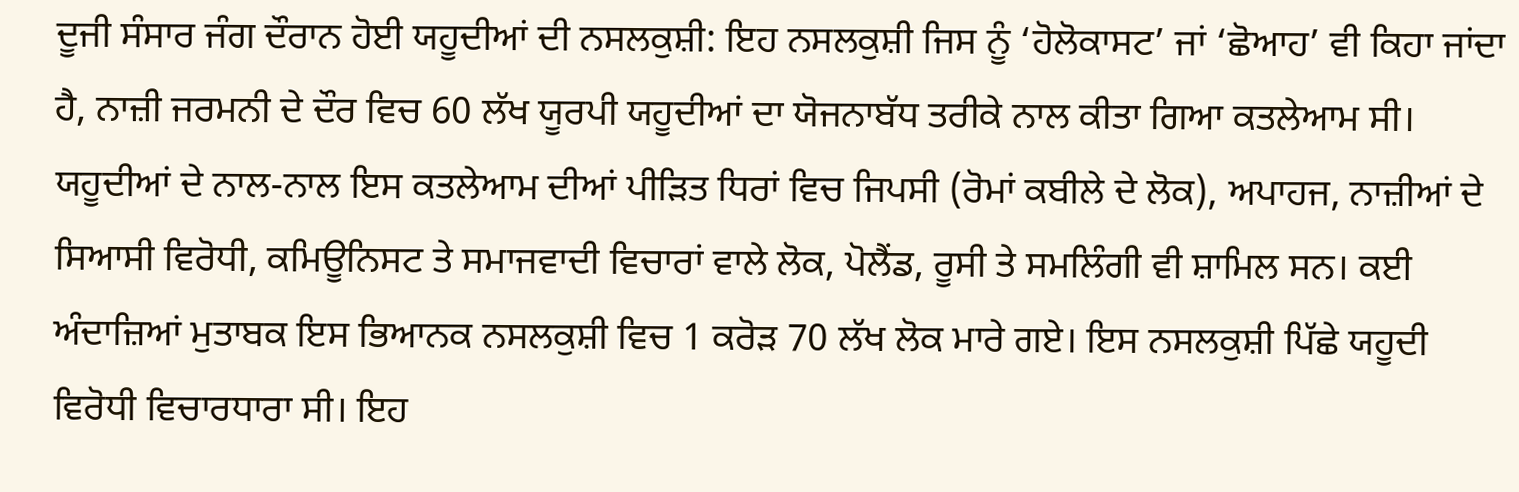ਦੂਜੀ ਸੰਸਾਰ ਜੰਗ ਦੌਰਾਨ ਹੋਈ ਯਹੂਦੀਆਂ ਦੀ ਨਸਲਕੁਸ਼ੀ: ਇਹ ਨਸਲਕੁਸ਼ੀ ਜਿਸ ਨੂੰ ‘ਹੋਲੋਕਾਸਟ’ ਜਾਂ ‘ਛੋਆਹ’ ਵੀ ਕਿਹਾ ਜਾਂਦਾ ਹੈ, ਨਾਜ਼ੀ ਜਰਮਨੀ ਦੇ ਦੌਰ ਵਿਚ 60 ਲੱਖ ਯੂਰਪੀ ਯਹੂਦੀਆਂ ਦਾ ਯੋਜਨਾਬੱਧ ਤਰੀਕੇ ਨਾਲ ਕੀਤਾ ਗਿਆ ਕਤਲੇਆਮ ਸੀ। ਯਹੂਦੀਆਂ ਦੇ ਨਾਲ-ਨਾਲ ਇਸ ਕਤਲੇਆਮ ਦੀਆਂ ਪੀੜਿਤ ਧਿਰਾਂ ਵਿਚ ਜਿਪਸੀ (ਰੋਮਾਂ ਕਬੀਲੇ ਦੇ ਲੋਕ), ਅਪਾਹਜ, ਨਾਜ਼ੀਆਂ ਦੇ ਸਿਆਸੀ ਵਿਰੋਧੀ, ਕਮਿਊਨਿਸਟ ਤੇ ਸਮਾਜਵਾਦੀ ਵਿਚਾਰਾਂ ਵਾਲੇ ਲੋਕ, ਪੋਲੈਂਡ, ਰੂਸੀ ਤੇ ਸਮਲਿੰਗੀ ਵੀ ਸ਼ਾਮਿਲ ਸਨ। ਕਈ ਅੰਦਾਜ਼ਿਆਂ ਮੁਤਾਬਕ ਇਸ ਭਿਆਨਕ ਨਸਲਕੁਸ਼ੀ ਵਿਚ 1 ਕਰੋੜ 70 ਲੱਖ ਲੋਕ ਮਾਰੇ ਗਏ। ਇਸ ਨਸਲਕੁਸ਼ੀ ਪਿੱਛੇ ਯਹੂਦੀ ਵਿਰੋਧੀ ਵਿਚਾਰਧਾਰਾ ਸੀ। ਇਹ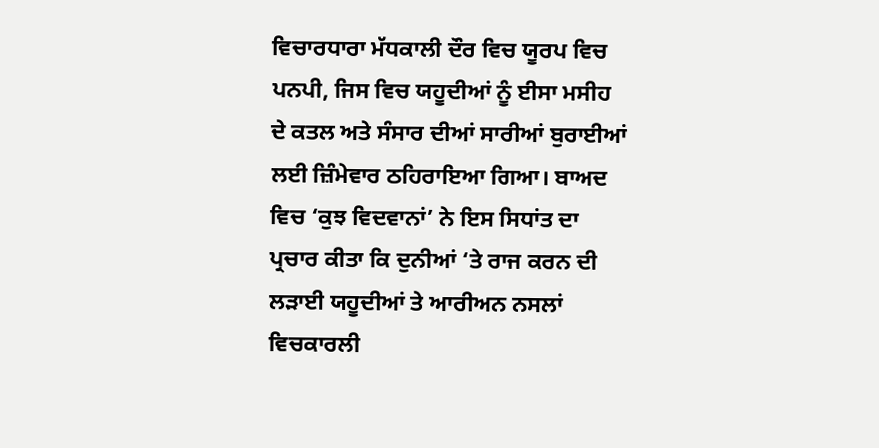ਵਿਚਾਰਧਾਰਾ ਮੱਧਕਾਲੀ ਦੌਰ ਵਿਚ ਯੂਰਪ ਵਿਚ ਪਨਪੀ, ਜਿਸ ਵਿਚ ਯਹੂਦੀਆਂ ਨੂੰ ਈਸਾ ਮਸੀਹ ਦੇ ਕਤਲ ਅਤੇ ਸੰਸਾਰ ਦੀਆਂ ਸਾਰੀਆਂ ਬੁਰਾਈਆਂ ਲਈ ਜ਼ਿੰਮੇਵਾਰ ਠਹਿਰਾਇਆ ਗਿਆ। ਬਾਅਦ ਵਿਚ ‘ਕੁਝ ਵਿਦਵਾਨਾਂ’ ਨੇ ਇਸ ਸਿਧਾਂਤ ਦਾ ਪ੍ਰਚਾਰ ਕੀਤਾ ਕਿ ਦੁਨੀਆਂ ‘ਤੇ ਰਾਜ ਕਰਨ ਦੀ ਲੜਾਈ ਯਹੂਦੀਆਂ ਤੇ ਆਰੀਅਨ ਨਸਲਾਂ ਵਿਚਕਾਰਲੀ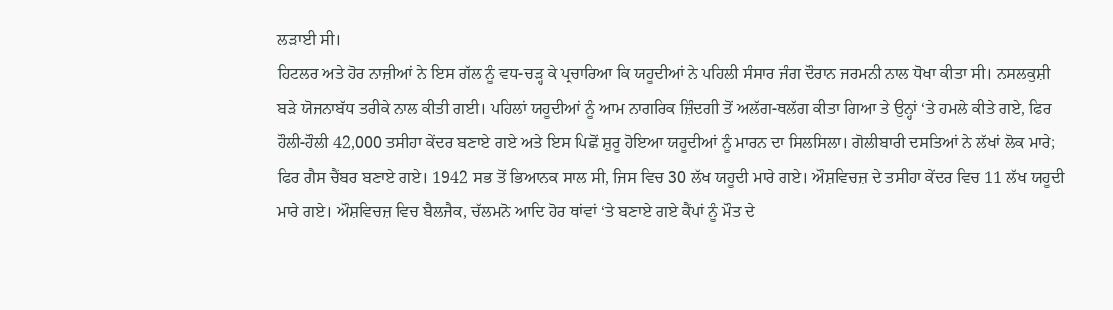ਲੜਾਈ ਸੀ।
ਹਿਟਲਰ ਅਤੇ ਹੋਰ ਨਾਜ਼ੀਆਂ ਨੇ ਇਸ ਗੱਲ ਨੂੰ ਵਧ-ਚੜ੍ਹ ਕੇ ਪ੍ਰਚਾਰਿਆ ਕਿ ਯਹੂਦੀਆਂ ਨੇ ਪਹਿਲੀ ਸੰਸਾਰ ਜੰਗ ਦੌਰਾਨ ਜਰਮਨੀ ਨਾਲ ਧੋਖਾ ਕੀਤਾ ਸੀ। ਨਸਲਕੁਸ਼ੀ ਬੜੇ ਯੋਜਨਾਬੱਧ ਤਰੀਕੇ ਨਾਲ ਕੀਤੀ ਗਈ। ਪਹਿਲਾਂ ਯਹੂਦੀਆਂ ਨੂੰ ਆਮ ਨਾਗਰਿਕ ਜ਼ਿੰਦਗੀ ਤੋਂ ਅਲੱਗ-ਥਲੱਗ ਕੀਤਾ ਗਿਆ ਤੇ ਉਨ੍ਹਾਂ ‘ਤੇ ਹਮਲੇ ਕੀਤੇ ਗਏ, ਫਿਰ ਹੌਲੀ-ਹੌਲੀ 42,000 ਤਸੀਹਾ ਕੇਂਦਰ ਬਣਾਏ ਗਏ ਅਤੇ ਇਸ ਪਿਛੋਂ ਸ਼ੁਰੂ ਹੋਇਆ ਯਹੂਦੀਆਂ ਨੂੰ ਮਾਰਨ ਦਾ ਸਿਲਸਿਲਾ। ਗੋਲੀਬਾਰੀ ਦਸਤਿਆਂ ਨੇ ਲੱਖਾਂ ਲੋਕ ਮਾਰੇ; ਫਿਰ ਗੈਸ ਚੈਂਬਰ ਬਣਾਏ ਗਏ। 1942 ਸਭ ਤੋਂ ਭਿਆਨਕ ਸਾਲ ਸੀ, ਜਿਸ ਵਿਚ 30 ਲੱਖ ਯਹੂਦੀ ਮਾਰੇ ਗਏ। ਔਸ਼ਵਿਚਜ਼ ਦੇ ਤਸੀਹਾ ਕੇਂਦਰ ਵਿਚ 11 ਲੱਖ ਯਹੂਦੀ ਮਾਰੇ ਗਏ। ਔਸ਼ਵਿਚਜ਼ ਵਿਚ ਬੈਲਜੈਕ, ਚੱਲਮਨੋ ਆਦਿ ਹੋਰ ਥਾਂਵਾਂ ‘ਤੇ ਬਣਾਏ ਗਏ ਕੈਂਪਾਂ ਨੂੰ ਮੌਤ ਦੇ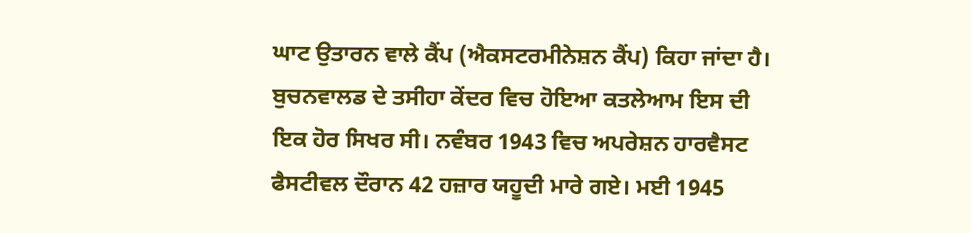ਘਾਟ ਉਤਾਰਨ ਵਾਲੇ ਕੈਂਪ (ਐਕਸਟਰਮੀਨੇਸ਼ਨ ਕੈਂਪ) ਕਿਹਾ ਜਾਂਦਾ ਹੈ।
ਬੁਚਨਵਾਲਡ ਦੇ ਤਸੀਹਾ ਕੇਂਦਰ ਵਿਚ ਹੋਇਆ ਕਤਲੇਆਮ ਇਸ ਦੀ ਇਕ ਹੋਰ ਸਿਖਰ ਸੀ। ਨਵੰਬਰ 1943 ਵਿਚ ਅਪਰੇਸ਼ਨ ਹਾਰਵੈਸਟ ਫੈਸਟੀਵਲ ਦੌਰਾਨ 42 ਹਜ਼ਾਰ ਯਹੂਦੀ ਮਾਰੇ ਗਏ। ਮਈ 1945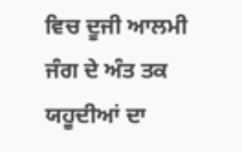ਵਿਚ ਦੂਜੀ ਆਲਮੀ ਜੰਗ ਦੇ ਅੰਤ ਤਕ ਯਹੂਦੀਆਂ ਦਾ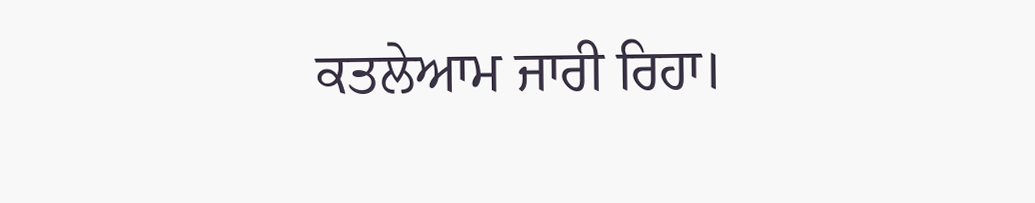ਕਤਲੇਆਮ ਜਾਰੀ ਰਿਹਾ।